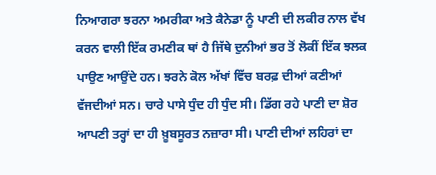ਨਿਆਗਰਾ ਝਰਨਾ ਅਮਰੀਕਾ ਅਤੇ ਕੈਨੇਡਾ ਨੂੰ ਪਾਣੀ ਦੀ ਲਕੀਰ ਨਾਲ ਵੱਖ ਕਰਨ ਵਾਲੀ ਇੱਕ ਰਮਣੀਕ ਥਾਂ ਹੈ ਜਿੱਥੇ ਦੁਨੀਆਂ ਭਰ ਤੋਂ ਲੋਕੀਂ ਇੱਕ ਝਲਕ ਪਾਉਣ ਆਉਂਦੇ ਹਨ। ਝਰਨੇ ਕੋਲ ਅੱਖਾਂ ਵਿੱਚ ਬਰਫ਼ ਦੀਆਂ ਕਣੀਆਂ ਵੱਜਦੀਆਂ ਸਨ। ਚਾਰੇ ਪਾਸੇ ਧੁੰਦ ਹੀ ਧੁੰਦ ਸੀ। ਡਿੱਗ ਰਹੇ ਪਾਣੀ ਦਾ ਸ਼ੋਰ ਆਪਣੀ ਤਰ੍ਹਾਂ ਦਾ ਹੀ ਖ਼ੂਬਸੂਰਤ ਨਜ਼ਾਰਾ ਸੀ। ਪਾਣੀ ਦੀਆਂ ਲਹਿਰਾਂ ਦਾ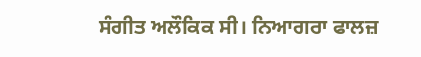ਸੰਗੀਤ ਅਲੌਕਿਕ ਸੀ। ਨਿਆਗਰਾ ਫਾਲਜ਼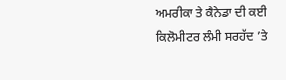ਅਮਰੀਕਾ ਤੇ ਕੈਨੇਡਾ ਦੀ ਕਈ ਕਿਲੋਮੀਟਰ ਲੰਮੀ ਸਰਹੱਦ ’ਤੇ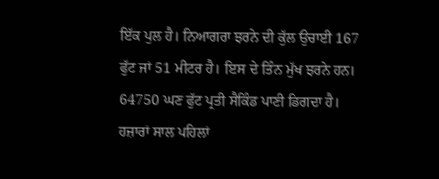ਇੱਕ ਪੁਲ ਹੈ। ਨਿਆਗਰਾ ਝਰਨੇ ਦੀ ਕੁੱਲ ਉਚਾਈ 167 ਫੁੱਟ ਜਾਂ 51 ਮੀਟਰ ਹੈ। ਇਸ ਦੇ ਤਿੰਨ ਮੁੱਖ ਝਰਨੇ ਹਨ। 64750 ਘਣ ਫੁੱਟ ਪ੍ਰਤੀ ਸੈਕਿੰਡ ਪਾਣੀ ਡਿਗਦਾ ਹੈ। ਹਜ਼ਾਰਾਂ ਸਾਲ ਪਹਿਲਾਂ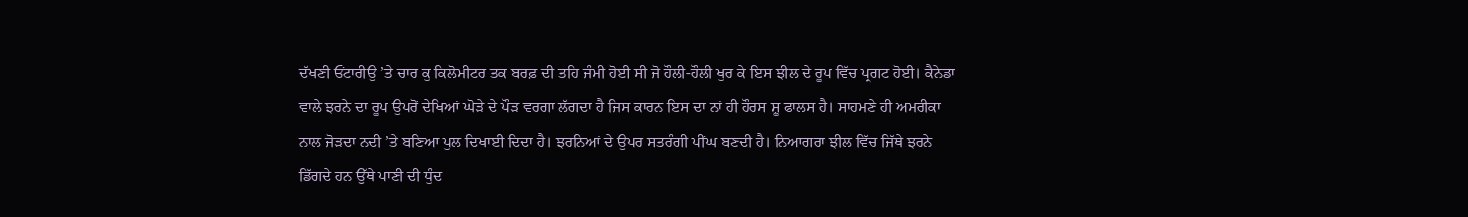ਦੱਖਣੀ ਓਂਟਾਰੀਉ ’ਤੇ ਚਾਰ ਕੁ ਕਿਲੋਮੀਟਰ ਤਕ ਬਰਫ਼ ਦੀ ਤਹਿ ਜੰਮੀ ਹੋਈ ਸੀ ਜੋ ਹੌਲੀ-ਹੌਲੀ ਖੁਰ ਕੇ ਇਸ ਝੀਲ ਦੇ ਰੂਪ ਵਿੱਚ ਪ੍ਰਗਟ ਹੋਈ। ਕੈਨੇਡਾ ਵਾਲੇ ਝਰਨੇ ਦਾ ਰੂਪ ਉਪਰੋਂ ਦੇਖਿਆਂ ਘੋੜੇ ਦੇ ਪੌੜ ਵਰਗਾ ਲੱਗਦਾ ਹੈ ਜਿਸ ਕਾਰਨ ਇਸ ਦਾ ਨਾਂ ਹੀ ਹੌਰਸ ਸ਼ੂ ਫਾਲਸ ਹੈ। ਸਾਹਮਣੇ ਹੀ ਅਮਰੀਕਾ ਨਾਲ ਜੋੜਦਾ ਨਦੀ ’ਤੇ ਬਣਿਆ ਪੁਲ ਦਿਖਾਈ ਦਿਦਾ ਹੈ। ਝਰਨਿਆਂ ਦੇ ਉਪਰ ਸਤਰੰਗੀ ਪੀਂਘ ਬਣਦੀ ਹੈ। ਨਿਆਗਰਾ ਝੀਲ ਵਿੱਚ ਜਿੱਥੇ ਝਰਨੇ ਡਿੱਗਦੇ ਹਨ ਉੱਥੇ ਪਾਣੀ ਦੀ ਧੁੰਦ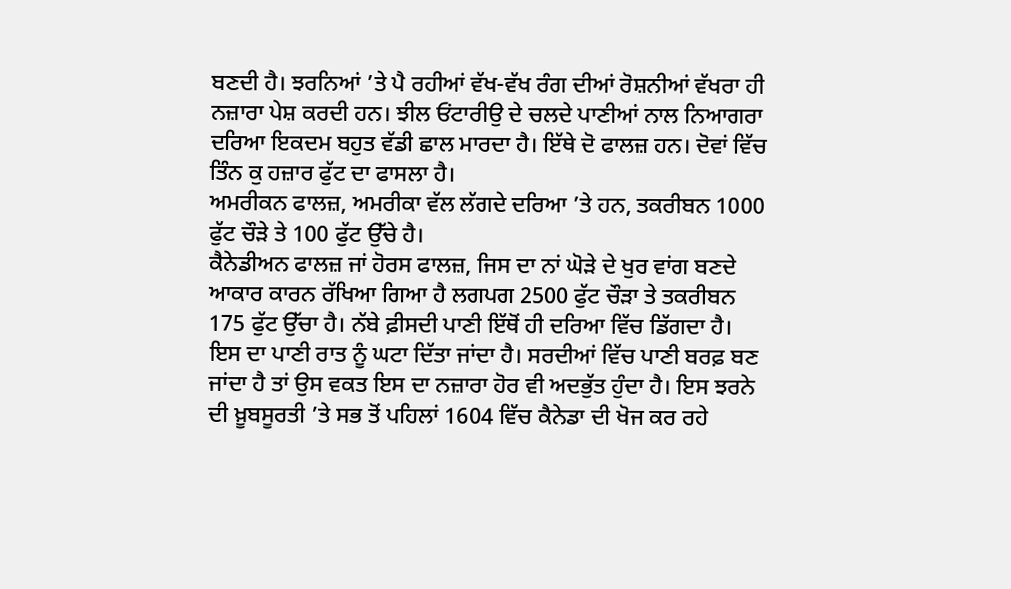ਬਣਦੀ ਹੈ। ਝਰਨਿਆਂ ’ਤੇ ਪੈ ਰਹੀਆਂ ਵੱਖ-ਵੱਖ ਰੰਗ ਦੀਆਂ ਰੋਸ਼ਨੀਆਂ ਵੱਖਰਾ ਹੀ ਨਜ਼ਾਰਾ ਪੇਸ਼ ਕਰਦੀ ਹਨ। ਝੀਲ ਓਂਟਾਰੀਉ ਦੇ ਚਲਦੇ ਪਾਣੀਆਂ ਨਾਲ ਨਿਆਗਰਾ ਦਰਿਆ ਇਕਦਮ ਬਹੁਤ ਵੱਡੀ ਛਾਲ ਮਾਰਦਾ ਹੈ। ਇੱਥੇ ਦੋ ਫਾਲਜ਼ ਹਨ। ਦੋਵਾਂ ਵਿੱਚ ਤਿੰਨ ਕੁ ਹਜ਼ਾਰ ਫੁੱਟ ਦਾ ਫਾਸਲਾ ਹੈ।
ਅਮਰੀਕਨ ਫਾਲਜ਼, ਅਮਰੀਕਾ ਵੱਲ ਲੱਗਦੇ ਦਰਿਆ ’ਤੇ ਹਨ, ਤਕਰੀਬਨ 1000 ਫੁੱਟ ਚੌੜੇ ਤੇ 100 ਫੁੱਟ ਉੱਚੇ ਹੈ।
ਕੈਨੇਡੀਅਨ ਫਾਲਜ਼ ਜਾਂ ਹੋਰਸ ਫਾਲਜ਼, ਜਿਸ ਦਾ ਨਾਂ ਘੋੜੇ ਦੇ ਖੁਰ ਵਾਂਗ ਬਣਦੇ ਆਕਾਰ ਕਾਰਨ ਰੱਖਿਆ ਗਿਆ ਹੈ ਲਗਪਗ 2500 ਫੁੱਟ ਚੌੜਾ ਤੇ ਤਕਰੀਬਨ 175 ਫੁੱਟ ਉੱਚਾ ਹੈ। ਨੱਬੇ ਫ਼ੀਸਦੀ ਪਾਣੀ ਇੱਥੋਂ ਹੀ ਦਰਿਆ ਵਿੱਚ ਡਿੱਗਦਾ ਹੈ। ਇਸ ਦਾ ਪਾਣੀ ਰਾਤ ਨੂੰ ਘਟਾ ਦਿੱਤਾ ਜਾਂਦਾ ਹੈ। ਸਰਦੀਆਂ ਵਿੱਚ ਪਾਣੀ ਬਰਫ਼ ਬਣ ਜਾਂਦਾ ਹੈ ਤਾਂ ਉਸ ਵਕਤ ਇਸ ਦਾ ਨਜ਼ਾਰਾ ਹੋਰ ਵੀ ਅਦਭੁੱਤ ਹੁੰਦਾ ਹੈ। ਇਸ ਝਰਨੇ ਦੀ ਖ਼ੂਬਸੂਰਤੀ ’ਤੇ ਸਭ ਤੋਂ ਪਹਿਲਾਂ 1604 ਵਿੱਚ ਕੈਨੇਡਾ ਦੀ ਖੋਜ ਕਰ ਰਹੇ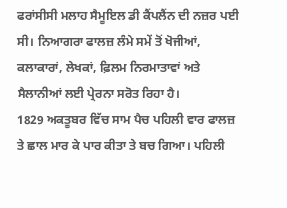ਫਰਾਂਸੀਸੀ ਮਲਾਹ ਸੈਮੂਇਲ ਡੀ ਕੈਂਪਲੈਂਨ ਦੀ ਨਜ਼ਰ ਪਈ ਸੀ। ਨਿਆਗਰਾ ਫਾਲਜ਼ ਲੰਮੇ ਸਮੇਂ ਤੋਂ ਖੋਜੀਆਂ, ਕਲਾਕਾਰਾਂ, ਲੇਖਕਾਂ, ਫ਼ਿਲਮ ਨਿਰਮਾਤਾਵਾਂ ਅਤੇ ਸੈਲਾਨੀਆਂ ਲਈ ਪ੍ਰੇਰਨਾ ਸਰੋਤ ਰਿਹਾ ਹੈ।
1829 ਅਕਤੂਬਰ ਵਿੱਚ ਸਾਮ ਪੈਚ ਪਹਿਲੀ ਵਾਰ ਫਾਲਜ਼ ਤੇ ਛਾਲ ਮਾਰ ਕੇ ਪਾਰ ਕੀਤਾ ਤੇ ਬਚ ਗਿਆ। ਪਹਿਲੀ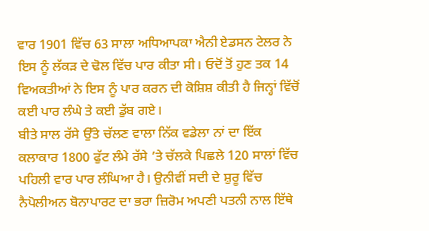ਵਾਰ 1901 ਵਿੱਚ 63 ਸਾਲਾ ਅਧਿਆਪਕਾ ਐਨੀ ਏਡਸਨ ਟੇਲਰ ਨੇ ਇਸ ਨੂੰ ਲੱਕੜ ਦੇ ਢੋਲ ਵਿੱਚ ਪਾਰ ਕੀਤਾ ਸੀ। ਓਦੋਂ ਤੋਂ ਹੁਣ ਤਕ 14 ਵਿਅਕਤੀਆਂ ਨੇ ਇਸ ਨੂੰ ਪਾਰ ਕਰਨ ਦੀ ਕੋਸ਼ਿਸ਼ ਕੀਤੀ ਹੈ ਜਿਨ੍ਹਾਂ ਵਿੱਚੋਂ ਕਈ ਪਾਰ ਲੰਘੇ ਤੇ ਕਈ ਡੁੱਬ ਗਏ।
ਬੀਤੇ ਸਾਲ ਰੱਸੇ ਉੱਤੇ ਚੱਲਣ ਵਾਲਾ ਨਿੱਕ ਵਡੇਲਾ ਨਾਂ ਦਾ ਇੱਕ ਕਲਾਕਾਰ 1800 ਫੁੱਟ ਲੰਮੇ ਰੱਸੇ ’ਤੇ ਚੱਲਕੇ ਪਿਛਲੇ 120 ਸਾਲਾਂ ਵਿੱਚ ਪਹਿਲੀ ਵਾਰ ਪਾਰ ਲੰਘਿਆ ਹੈ। ਉਨੀਵੀਂ ਸਦੀ ਦੇ ਸ਼ੁਰੂ ਵਿੱਚ ਨੈਪੋਲੀਅਨ ਬੋਨਾਪਾਰਟ ਦਾ ਭਰਾ ਜ਼ਿਰੋਮ ਅਪਣੀ ਪਤਨੀ ਨਾਲ ਇੱਥੇ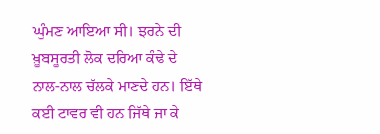ਘੁੰਮਣ ਆਇਆ ਸੀ। ਝਰਨੇ ਦੀ ਖ਼ੂਬਸੂਰਤੀ ਲੋਕ ਦਰਿਆ ਕੰਢੇ ਦੇ ਨਾਲ-ਨਾਲ ਚੱਲਕੇ ਮਾਣਦੇ ਹਨ। ਇੱਥੇ ਕਈ ਟਾਵਰ ਵੀ ਹਨ ਜਿੱਥੇ ਜਾ ਕੇ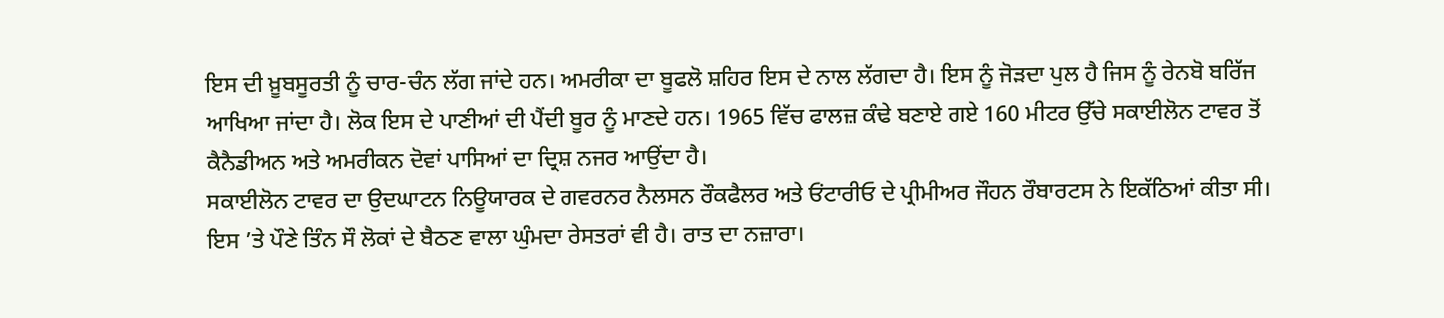ਇਸ ਦੀ ਖ਼ੂਬਸੂਰਤੀ ਨੂੰ ਚਾਰ-ਚੰਨ ਲੱਗ ਜਾਂਦੇ ਹਨ। ਅਮਰੀਕਾ ਦਾ ਬੂਫਲੋ ਸ਼ਹਿਰ ਇਸ ਦੇ ਨਾਲ ਲੱਗਦਾ ਹੈ। ਇਸ ਨੂੰ ਜੋੜਦਾ ਪੁਲ ਹੈ ਜਿਸ ਨੂੰ ਰੇਨਬੋ ਬਰਿੱਜ ਆਖਿਆ ਜਾਂਦਾ ਹੈ। ਲੋਕ ਇਸ ਦੇ ਪਾਣੀਆਂ ਦੀ ਪੈਂਦੀ ਬੂਰ ਨੂੰ ਮਾਣਦੇ ਹਨ। 1965 ਵਿੱਚ ਫਾਲਜ਼ ਕੰਢੇ ਬਣਾਏ ਗਏ 160 ਮੀਟਰ ਉੱਚੇ ਸਕਾਈਲੋਨ ਟਾਵਰ ਤੋਂ ਕੈਨੈਡੀਅਨ ਅਤੇ ਅਮਰੀਕਨ ਦੋਵਾਂ ਪਾਸਿਆਂ ਦਾ ਦ੍ਰਿਸ਼ ਨਜਰ ਆਉਂਦਾ ਹੈ।
ਸਕਾਈਲੋਨ ਟਾਵਰ ਦਾ ਉਦਘਾਟਨ ਨਿਊਯਾਰਕ ਦੇ ਗਵਰਨਰ ਨੈਲਸਨ ਰੌਕਫੈਲਰ ਅਤੇ ਓਂਟਾਰੀਓ ਦੇ ਪ੍ਰੀਮੀਅਰ ਜੌਹਨ ਰੌਬਾਰਟਸ ਨੇ ਇਕੱਠਿਆਂ ਕੀਤਾ ਸੀ। ਇਸ ’ਤੇ ਪੌਣੇ ਤਿੰਨ ਸੌ ਲੋਕਾਂ ਦੇ ਬੈਠਣ ਵਾਲਾ ਘੁੰਮਦਾ ਰੇਸਤਰਾਂ ਵੀ ਹੈ। ਰਾਤ ਦਾ ਨਜ਼ਾਰਾ।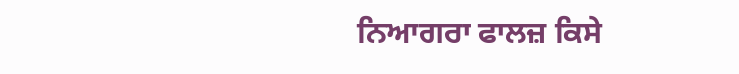ਨਿਆਗਰਾ ਫਾਲਜ਼ ਕਿਸੇ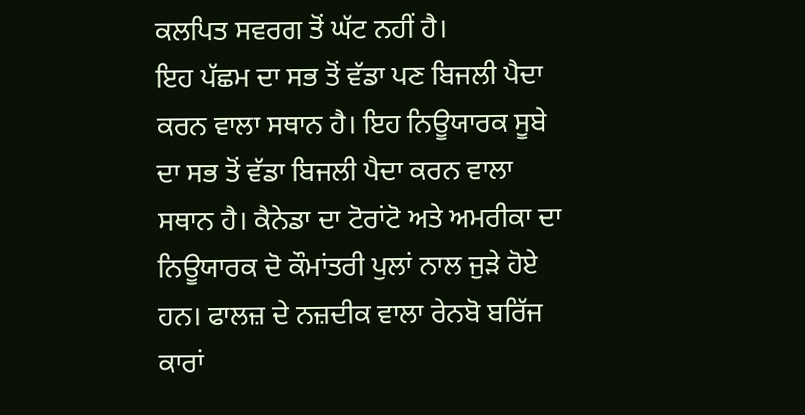ਕਲਪਿਤ ਸਵਰਗ ਤੋਂ ਘੱਟ ਨਹੀਂ ਹੈ।
ਇਹ ਪੱਛਮ ਦਾ ਸਭ ਤੋਂ ਵੱਡਾ ਪਣ ਬਿਜਲੀ ਪੈਦਾ ਕਰਨ ਵਾਲਾ ਸਥਾਨ ਹੈ। ਇਹ ਨਿਊਯਾਰਕ ਸੂਬੇ ਦਾ ਸਭ ਤੋਂ ਵੱਡਾ ਬਿਜਲੀ ਪੈਦਾ ਕਰਨ ਵਾਲਾ ਸਥਾਨ ਹੈ। ਕੈਨੇਡਾ ਦਾ ਟੋਰਾਂਟੋ ਅਤੇ ਅਮਰੀਕਾ ਦਾ ਨਿਊਯਾਰਕ ਦੋ ਕੌਮਾਂਤਰੀ ਪੁਲਾਂ ਨਾਲ ਜੁੜੇ ਹੋਏ ਹਨ। ਫਾਲਜ਼ ਦੇ ਨਜ਼ਦੀਕ ਵਾਲਾ ਰੇਨਬੋ ਬਰਿੱਜ ਕਾਰਾਂ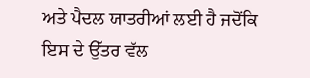ਅਤੇ ਪੈਦਲ ਯਾਤਰੀਆਂ ਲਈ ਹੈ ਜਦੋਂਕਿ ਇਸ ਦੇ ਉੱਤਰ ਵੱਲ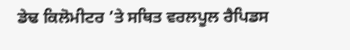ਡੇਢ ਕਿਲੋਮੀਟਰ ’ਤੇ ਸਥਿਤ ਵਰਲਪੂਲ ਰੈਪਿਡਸ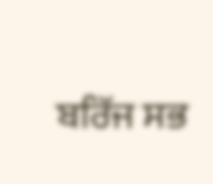ਬਰਿੱਜ ਸਭ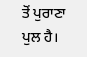ਤੋਂ ਪੁਰਾਣਾ ਪੁਲ ਹੈ।